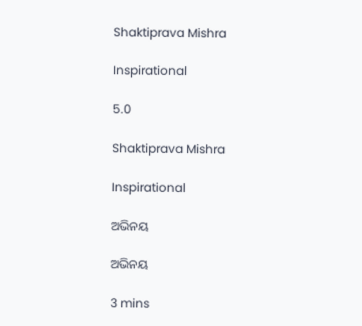Shaktiprava Mishra

Inspirational

5.0

Shaktiprava Mishra

Inspirational

ଅଭିନୟ

ଅଭିନୟ

3 mins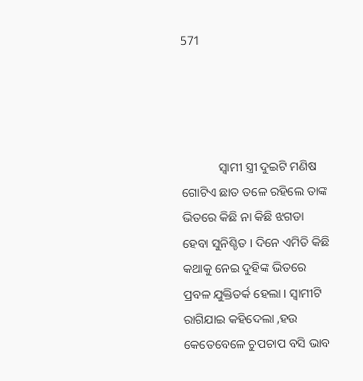571




            ସ୍ୱାମୀ ସ୍ତ୍ରୀ ଦୁଇଟି ମଣିଷ ଗୋଟିଏ ଛାତ ତଳେ ରହିଲେ ତାଙ୍କ ଭିତରେ କିଛି ନା କିଛି ଝଗଡା ହେବା ସୁନିଶ୍ଚିତ । ଦିନେ ଏମିତି କିଛି କଥାକୁ ନେଇ ଦୁହିଙ୍କ ଭିତରେ ପ୍ରବଳ ଯୁକ୍ତିତର୍କ ହେଲା । ସ୍ୱାମୀଟି ରାଗିଯାଇ କହିଦେଲା ,ହଉ କେତେବେଳେ ଚୁପଚାପ ବସି ଭାବ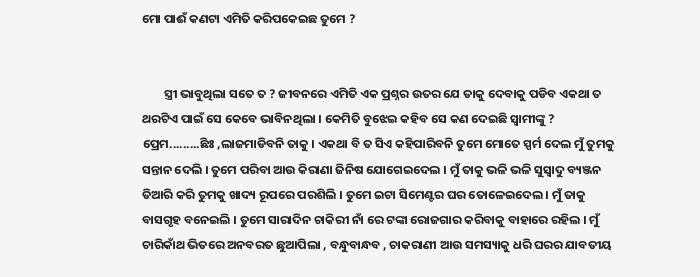ମୋ ପାଈଁ କଣଟା ଏମିତି କରିପକେଇଛ ତୁମେ ?


        ସ୍ତ୍ରୀ ଭାବୁଥିଲା ସତେ ତ ? ଜୀବନରେ ଏମିତି ଏକ ପ୍ରଶ୍ନର ଉତର ଯେ ତାକୁ ଦେବାକୁ ପଡିବ ଏକଥା ତ ଥରଟିଏ ପାଇଁ ସେ କେବେ ଭାବିନଥିଲା । କେମିତି ବୁଝେଇ କହିବ ସେ କଣ ଦେଇଛି ସ୍ୱାମୀଙ୍କୁ ? ପ୍ରେମ.........ଛିଃ ,ଲାଜମାଡିବନି ତାକୁ । ଏକଥା ବି ତ ସିଏ କହିପାରିବନି ତୁମେ ମୋତେ ସ୍ପର୍ମ ଦେଲ ମୁଁ ତୁମକୁ ସନ୍ତାନ ଦେଲି । ତୁମେ ପରିବା ଆଉ କିରାଣା ଜିନିଷ ଯୋଗେଇଦେଲ । ମୁଁ ତାକୁ ଭଳି ଭଳି ସୁସ୍ୱାଦୁ ବ୍ୟଞ୍ଜନ ତିଆରି କରି ତୁମକୁ ଖାଦ୍ୟ ରୂପରେ ପରଶିଲି । ତୁମେ ଇଟା ସିମେଣ୍ଟର ଘର ତୋଳେଇଦେଲ । ମୁଁ ତାକୁ ବାସଗୃହ ବନେଇଲି । ତୁମେ ସାରାଦିନ ଚାକିରୀ ନାଁ ରେ ଟଙ୍କା ରୋଜଗାର କରିବାକୁ ବାହାରେ ରହିଲ । ମୁଁ ଚାରିକାଁଥ ଭିତରେ ଅନବରତ ଛୁଆପିଲା , ବନ୍ଧୁବାନ୍ଧବ , ଚାକରାଣୀ ଆଉ ସମସ୍ୟାକୁ ଧରି ଘରର ଯାବତୀୟ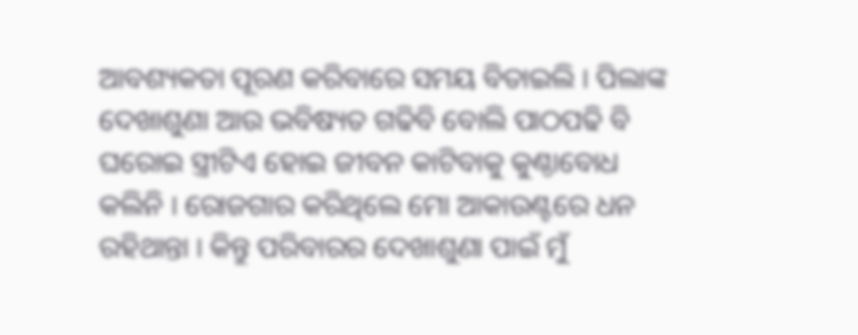ଆବଶ୍ୟକତା ପୂରଣ କରିବାରେ ସମୟ ବିତାଇଲି । ପିଲାଙ୍କ ଦେଖାଶୁଣା ଆଉ ଭବିଷ୍ୟତ ଗଢିବି ବୋଲି ପାଠପଢି ବି ଘରୋଇ ସ୍ତ୍ରୀଟିଏ ହୋଇ ଜୀବନ କାଟିବାକୁ କୁଣ୍ଠାବୋଧ କଲିନି । ରୋଜଗାର କରିଥିଲେ ମୋ ଆକାଉଣ୍ଟରେ ଧନ ରହିଥାନ୍ତା । କିନ୍ତୁ ପରିବାରର ଦେଖାଶୁଣା ପାଇଁ ମୁଁ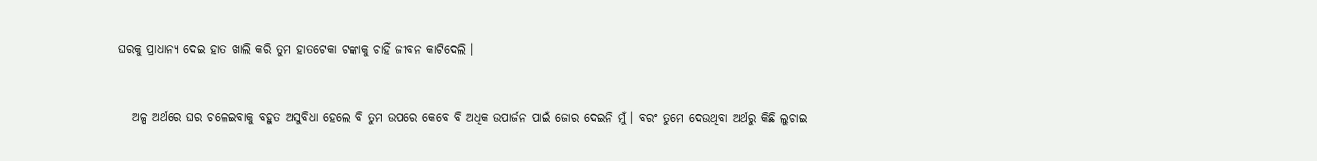ଘରକୁ ପ୍ରାଧାନ୍ୟ ଦେଇ ହାତ ଖାଲି କରି ତୁମ ହାତଟେକା ଟଙ୍କାକୁ ଚାହିଁ ଜୀବନ କାଟିଦେଲି ।


   ଅଳ୍ପ ଅର୍ଥରେ ଘର ଚଳେଇବାକୁ ବହୁତ ଅସୁବିଧା ହେଲେ ବି ତୁମ ଉପରେ କେବେ ବି ଅଧିକ ଉପାର୍ଜନ ପାଇଁ ଜୋର ଦେଇନି ମୁଁ । ବରଂ ତୁମେ ଦେଉଥିବା ଅର୍ଥରୁ କିଛି ଲୁଚାଇ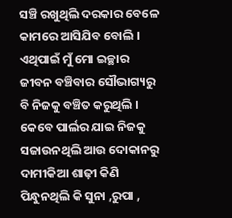ସଞ୍ଚି ରଖୁଥିଲି ଦରକାର ବେଳେ କାମରେ ଆସିଯିବ ବୋଲି । ଏଥିପାଇଁ ମୁଁ ମୋ ଇଚ୍ଛାର ଜୀବନ ବଞ୍ଚିବାର ସୌଭାଗ୍ୟରୁ ବି ନିଜକୁ ବଞ୍ଚିତ କରୁଥିଲି । କେବେ ପାର୍ଲର ଯାଇ ନିଜକୁ ସଜାଉନଥିଲି ଆଉ ଦୋକାନରୁ ଦାମୀକିଆ ଶାଢ଼ୀ କିଣି ପିନ୍ଧୁନଥିଲି କି ସୁନା ,ରୁପା ,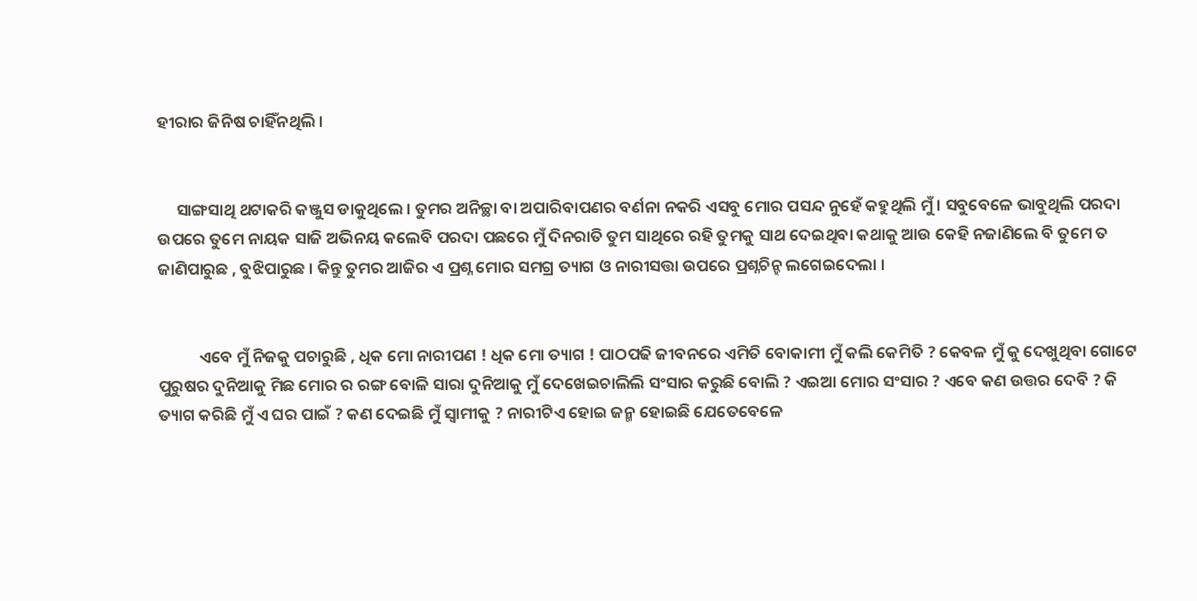ହୀରାର ଜିନିଷ ଚାହିଁନଥିଲି ।


     ସାଙ୍ଗସାଥି ଥଟାକରି କଞ୍ଜୁସ ଡାକୁଥିଲେ । ତୁମର ଅନିଚ୍ଛା ବା ଅପାରିବାପଣର ବର୍ଣନା ନକରି ଏସବୁ ମୋର ପସନ୍ଦ ନୁହେଁ କହୁଥିଲି ମୁଁ । ସବୁବେଳେ ଭାବୁଥିଲି ପରଦା ଉପରେ ତୁମେ ନାୟକ ସାଜି ଅଭିନୟ କଲେବି ପରଦା ପଛରେ ମୁଁ ଦିନରାତି ତୁମ ସାଥିରେ ରହି ତୁମକୁ ସାଥ ଦେଇଥିବା କଥାକୁ ଆଉ କେହି ନଜାଣିଲେ ବି ତୁମେ ତ ଜାଣିପାରୁଛ , ବୁଝିପାରୁଛ । କିନ୍ତୁ ତୁମର ଆଜିର ଏ ପ୍ରଶ୍ନ ମୋର ସମଗ୍ର ତ୍ୟାଗ ଓ ନାରୀସତ୍ତା ଉପରେ ପ୍ରଶ୍ନଚିନ୍ହ ଲଗେଇଦେଲା ।


           ଏବେ ମୁଁ ନିଜକୁ ପଚାରୁଛି , ଧିକ ମୋ ନାରୀପଣ ! ଧିକ ମୋ ତ୍ୟାଗ ! ପାଠପଢି ଜୀବନରେ ଏମିତି ବୋକାମୀ ମୁଁ କଲି କେମିତି ? କେବଳ ମୁଁ କୁ ଦେଖୁଥିବା ଗୋଟେ ପୁରୁଷର ଦୁନିଆକୁ ମିଛ ମୋର ର ରଙ୍ଗ ବୋଳି ସାରା ଦୁନିଆକୁ ମୁଁ ଦେଖେଇଚାଲିଲି ସଂସାର କରୁଛି ବୋଲି ? ଏଇଆ ମୋର ସଂସାର ? ଏବେ କଣ ଉତ୍ତର ଦେବି ? କି ତ୍ୟାଗ କରିଛି ମୁଁ ଏ ଘର ପାଇଁ ? କଣ ଦେଇଛି ମୁଁ ସ୍ୱାମୀକୁ ? ନାରୀଟିଏ ହୋଇ ଜନ୍ମ ହୋଇଛି ଯେତେବେଳେ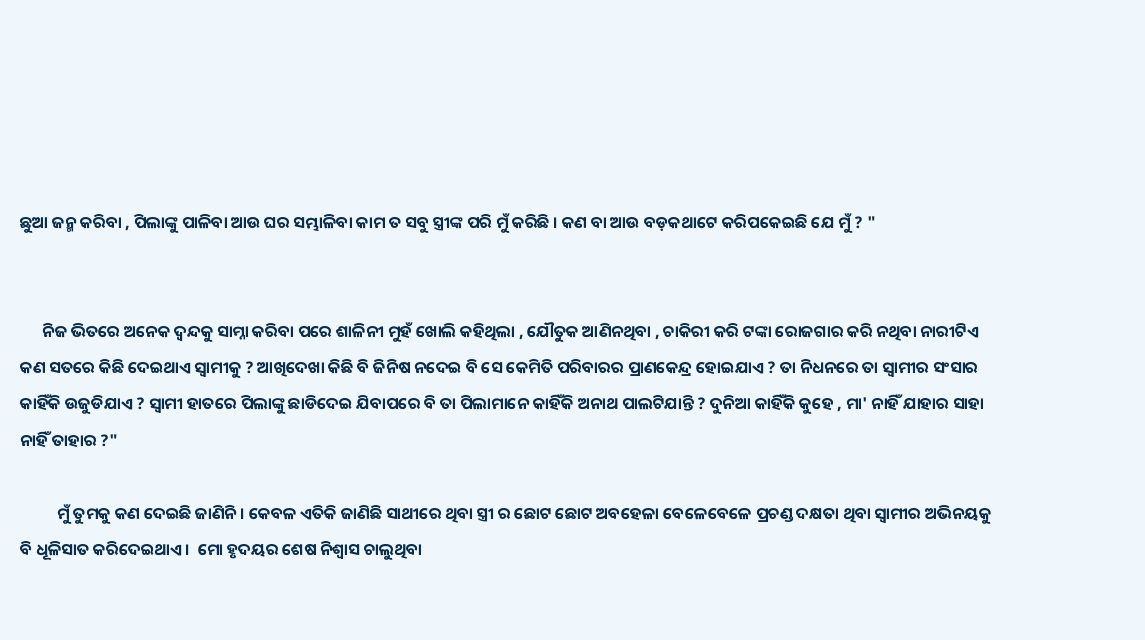ଛୁଆ ଜନ୍ମ କରିବା , ପିଲାଙ୍କୁ ପାଳିବା ଆଉ ଘର ସମ୍ଭାଳିବା କାମ ତ ସବୁ ସ୍ତ୍ରୀଙ୍କ ପରି ମୁଁ କରିଛି । କଣ ବା ଆଉ ବଡ଼କଥାଟେ କରିପକେଇଛି ଯେ ମୁଁ ? "


      ନିଜ ଭିତରେ ଅନେକ ଦ୍ଵନ୍ଦକୁ ସାମ୍ନା କରିବା ପରେ ଶାଳିନୀ ମୁହଁ ଖୋଲି କହିଥିଲା , ଯୌତୁକ ଆଣିନଥିବା , ଚାକିରୀ କରି ଟଙ୍କା ରୋଜଗାର କରି ନଥିବା ନାରୀଟିଏ କଣ ସତରେ କିଛି ଦେଇଥାଏ ସ୍ୱାମୀକୁ ? ଆଖିଦେଖା କିଛି ବି ଜିନିଷ ନଦେଇ ବି ସେ କେମିତି ପରିବାରର ପ୍ରାଣକେନ୍ଦ୍ର ହୋଇଯାଏ ? ତା ନିଧନରେ ତା ସ୍ୱାମୀର ସଂସାର କାହିଁକି ଉଜୁଡିଯାଏ ? ସ୍ୱାମୀ ହାତରେ ପିଲାଙ୍କୁ ଛାଡିଦେଇ ଯିବାପରେ ବି ତା ପିଲାମାନେ କାହିଁକି ଅନାଥ ପାଲଟିଯାନ୍ତି ? ଦୁନିଆ କାହିଁକି କୁହେ , ମା' ନାହିଁ ଯାହାର ସାହା ନାହିଁ ତାହାର ?"

          ମୁଁ ତୁମକୁ କଣ ଦେଇଛି ଜାଣିନି । କେବଳ ଏତିକି ଜାଣିଛି ସାଥୀରେ ଥିବା ସ୍ତ୍ରୀ ର ଛୋଟ ଛୋଟ ଅବହେଳା ବେଳେବେଳେ ପ୍ରଚଣ୍ଡ ଦକ୍ଷତା ଥିବା ସ୍ୱାମୀର ଅଭିନୟକୁ ବି ଧୂଳିସାତ କରିଦେଇଥାଏ ।  ମୋ ହୃଦୟର ଶେଷ ନିଶ୍ଵାସ ଚାଲୁଥିବା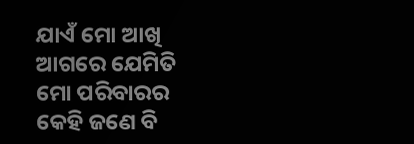ଯାଏଁ ମୋ ଆଖି ଆଗରେ ଯେମିତି ମୋ ପରିବାରର କେହି ଜଣେ ବି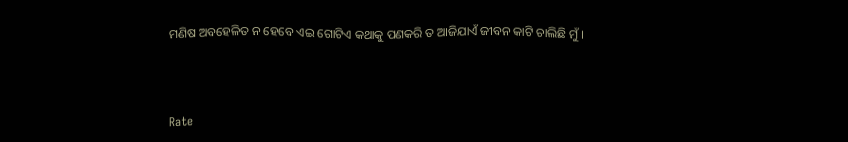ମଣିଷ ଅବହେଳିତ ନ ହେବେ ଏଇ ଗୋଟିଏ କଥାକୁ ପଣକରି ତ ଆଜିଯାଏଁ ଜୀବନ କାଟି ଚାଲିଛି ମୁଁ ।



Rate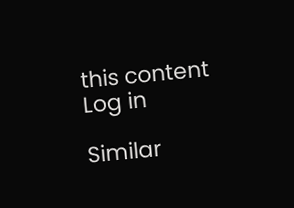this content
Log in

Similar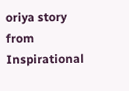oriya story from Inspirational